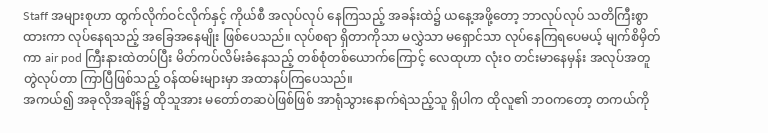Staff အများစုဟာ ထွက်လိုက်ဝင်လိုက်နှင့် ကိုယ်စီ အလုပ်လုပ် နေကြသည့် အခန်းထဲ၌ ယနေ့အဖို့တော့ ဘာလုပ်လုပ် သတိကြီးစွာထားကာ လုပ်နေရသည့် အခြေအနေမျိုး ဖြစ်ပေသည်။ လုပ်စရာ ရှိတာကိုသာ မလွှဲသာ မရှောင်သာ လုပ်နေကြရပေမယ့် မျက်စိမှိတ်ကာ air pod ကြီးနားထဲတပ်ပြီး မိတ်ကပ်လိမ်းခံနေသည့် တစ်စုံတစ်ယောက်ကြောင့် လေထုဟာ လုံးဝ တင်းမာနေမှန်း အလုပ်အတူတွဲလုပ်တာ ကြာပြီဖြစ်သည့် ဝန်ထမ်းများမှာ အထာနပ်ကြပေသည်။
အကယ်၍ အခုလိုအချိန်၌ ထိုသူအား မတော်တဆပဲဖြစ်ဖြစ် အာရုံသွားနောက်ရဲသည့်သူ ရှိပါက ထိုလူ၏ ဘဝကတော့ တကယ်ကို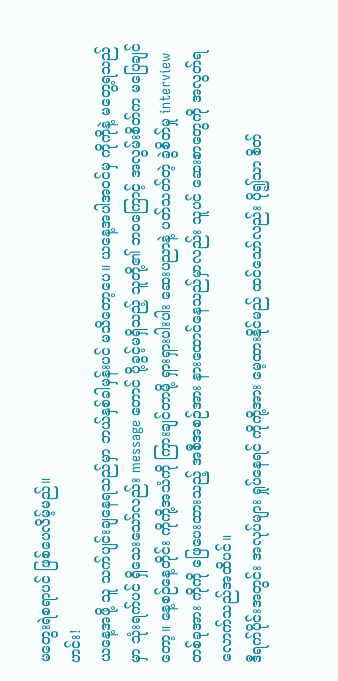မတွေးရဲစရာပင် ဖြစ်ပေလိမ့်မည်။
ဟင်း!
ယနေ့အဖို့ သူ သက်ပျင်းချနေရသည်မှာ ဘယ်နှစ်ခါမှန်းပင် မသိတော့ပေ။ ယနေ့အပါအဝင်မှ ကိုကိုနဲ့ မတွေ့ရသည်မှာ သုံးရက်ပင် ရှိသေးသော်လည်း message တောင် ပို့ခွင့်မရှိသည့် သူတို့၏ ဘဝကြောင့် အလွမ်းစိတ်က မပြေချင်တော့။ နေ့စဉ်နေ့တိုင်း ကိုကို့အသံကို ကြားချင်တာမို့ ရှားရှားပါးပါး ဆေးပညာနဲ့ ပတ်သတ်တဲ့ ခွဲစိတ်မှု interview တစ်ခုအား ကိုကို ဖြေပေးထားသည့် အစီအစဉ်အား နားထောင်နေသည်မှာလည်း သူပင် ဆေးစာတွေကို အလွတ်ရလောက်သည်အထိပင်။
ဒီရက်ပိုင်းအတွင်း အလုပ်များ ရှုပ်နေရင် ကိုကို့အား မေ့ထားနိုင်မည် ထင်သော်လည်း ပို၍သာ စိတ်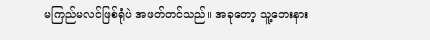မကြည်မလင်ဖြစ်ရုံပဲ အဖတ်တင်သည်။ အခုတော့ သူ့ဘေးနား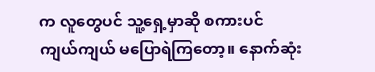က လူတွေပင် သူ့ရှေ့မှာဆို စကားပင် ကျယ်ကျယ် မပြောရဲကြတော့။ နောက်ဆုံး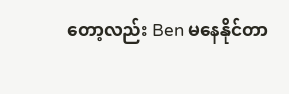တော့လည်း Ben မနေနိုင်တာ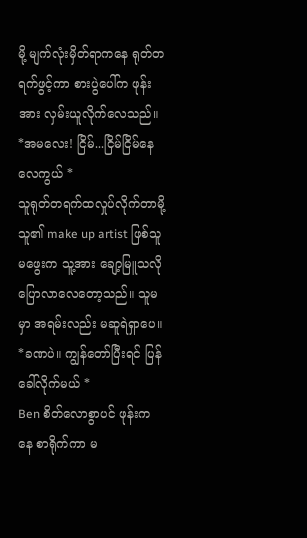မို့ မျက်လုံးမှိတ်ရာကနေ ရုတ်တရက်ဖွင့်ကာ စားပွဲပေါ်က ဖုန်းအား လှမ်းယူလိုက်လေသည်။
*အမလေး! ငြိမ်...ငြိမ်ငြိမ်နေလေကွယ် *
သူရုတ်တရက်ထလှုပ်လိုက်တာမို့ သူ၏ make up artist ဖြစ်သူ မဖွေးက သူ့အား ချော့မြူသလို ပြောလာလေတော့သည်။ သူမမှာ အရမ်းလည်း မဆူရဲရှာပေ။
*ခဏပဲ။ ကျွန်တော်ပြီးရင် ပြန်ခေါ်လိုက်မယ် *
Ben စိတ်လောစွာပင် ဖုန်းကနေ စာရိုက်ကာ မ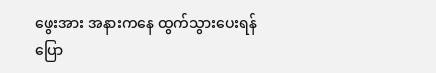ဖွေးအား အနားကနေ ထွက်သွားပေးရန် ပြော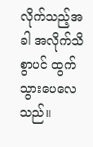လိုက်သည့်အခါ အလိုက်သိစွာပင် ထွက်သွားပေလေသည်။